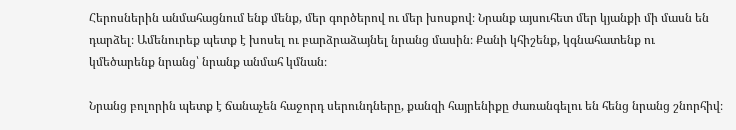Հերոսներին անմահացնում ենք մենք, մեր գործերով ու մեր խոսքով։ Նրանք այսուհետ մեր կյանքի մի մասն են դարձել։ Ամենուրեք պետք է խոսել ու բարձրաձայնել նրանց մասին։ Քանի կհիշենք, կգնահատենք ու կմեծարենք նրանց՝ նրանք անմահ կմնան։

Նրանց բոլորին պետք է ճանաչեն հաջորդ սերունդները, քանզի հայրենիքը ժառանգելու են հենց նրանց շնորհիվ։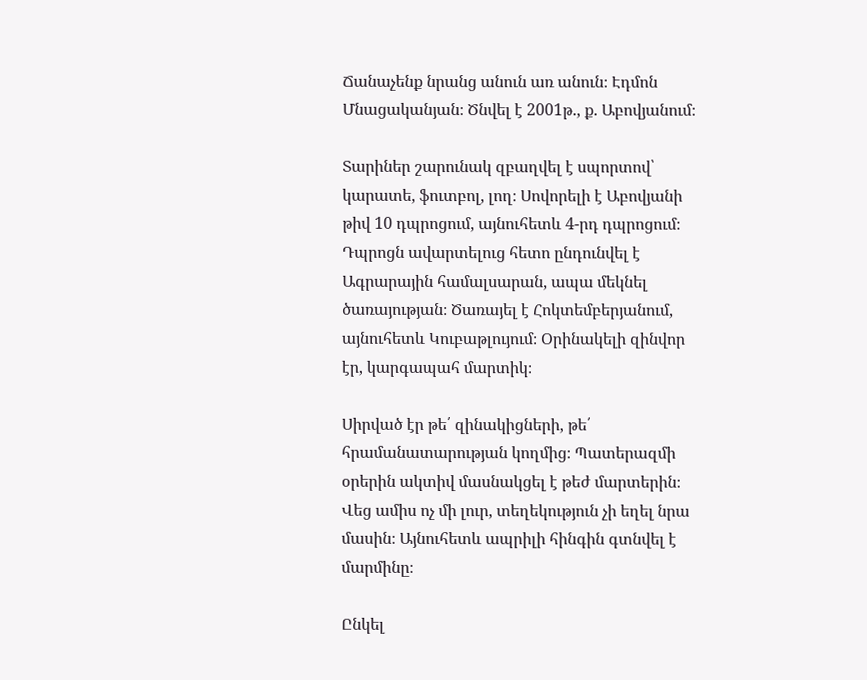Ճանաչենք նրանց անուն առ անուն։ Էդմոն Մնացականյան։ Ծնվել է 2001թ., ք. Աբովյանում։

Տարիներ շարունակ զբաղվել է սպորտով՝ կարատե, ֆուտբոլ, լող։ Սովորելի է Աբովյանի թիվ 10 դպրոցում, այնուհետև 4-րդ դպրոցում։ Դպրոցն ավարտելուց հետո ընդունվել է Ագրարային համալսարան, ապա մեկնել ծառայության։ Ծառայել է Հոկտեմբերյանում, այնուհետև Կուբաթլույում։ Օրինակելի զինվոր էր, կարգապահ մարտիկ։

Սիրված էր թե՛ զինակիցների, թե՛ հրամանատարության կողմից։ Պատերազմի օրերին ակտիվ մասնակցել է թեժ մարտերին։ Վեց ամիս ոչ մի լուր, տեղեկություն չի եղել նրա մասին։ Այնուհետև ապրիլի հինգին գտնվել է մարմինը։

Ընկել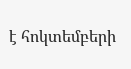է հոկտեմբերի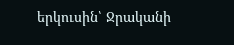երկուսին՝ Ջրականի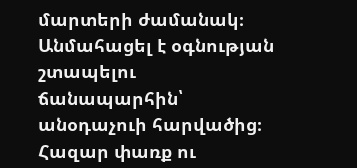մարտերի ժամանակ։ Անմահացել է օգնության շտապելու ճանապարհին՝ անօդաչուի հարվածից։ Հազար փառք ու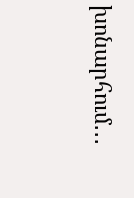խոնարհում․․․